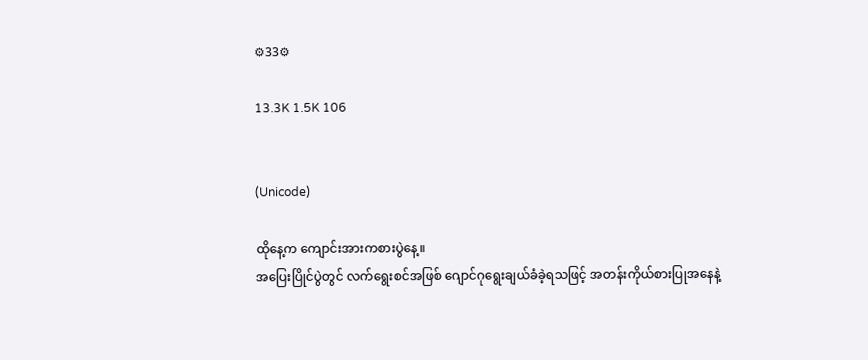⚙33⚙

13.3K 1.5K 106


(Unicode)

ထိုနေ့က ကျောင်းအားကစားပွဲနေ့။
အပြေးပြိုင်ပွဲတွင် လက်ရွေးစင်အဖြစ် ဂျောင်ဂုရွေးချယ်ခံခဲ့ရသဖြင့် အတန်းကိုယ်စားပြုအနေနဲ့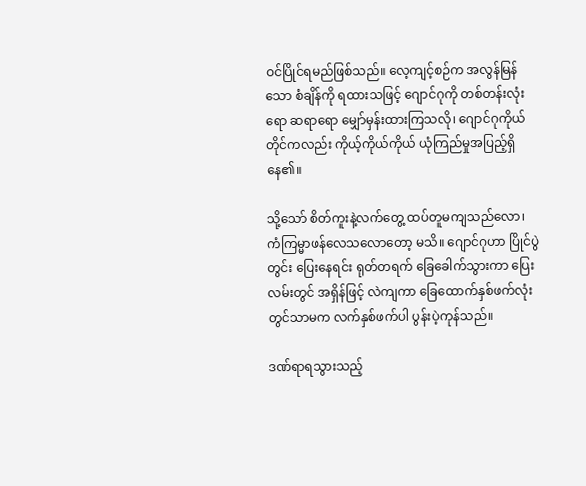ဝင်ပြိုင်ရမည်ဖြစ်သည်။ လေ့ကျင့်စဉ်က အလွန်မြန်သော စံချိန်ကို ရထားသဖြင့် ဂျောင်ဂုကို တစ်တန်းလုံးရော ဆရာရော မျှော်မှန်းထားကြသလို၊ ဂျောင်ဂုကိုယ်တိုင်ကလည်း ကိုယ့်ကိုယ်ကိုယ် ယုံကြည်မှုအပြည့်ရှိနေ၏။

သို့သော် စိတ်ကူးနဲ့လက်တွေ့ ထပ်တူမကျသည်လော၊ ကံကြမ္မာဖန်လေသလောတော့ မသိ။ ဂျောင်ဂုဟာ ပြိုင်ပွဲတွင်း ပြေးနေရင်း ရုတ်တရက် ခြေခေါက်သွားကာ ပြေးလမ်းတွင် အရှိန်ဖြင့် လဲကျကာ ခြေထောက်နှစ်ဖက်လုံးတွင်သာမက လက်နှစ်ဖက်ပါ ပွန်းပဲ့ကုန်သည်။

ဒဏ်ရာရသွားသည့်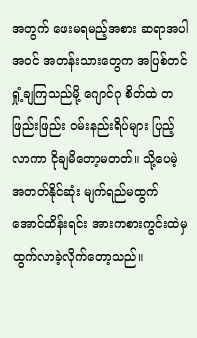အတွက် ဖေးမရမည့်အစား ဆရာအပါအဝင် အတန်းသားတွေက အပြစ်တင်ရှုံ့ချကြသည်မို့ ဂျောင်ဂု စိတ်ထဲ တဖြည်းဖြည်း ဝမ်းနည်းရိပ်များ ပြည့်လာကာ ငိုချမိတော့မတတ်။ သို့ပေမဲ့ အတတ်နိုင်ဆုံး မျက်ရည်မထွက်အောင်ထိန်းရင်း အားကစားကွင်းထဲမှ ထွက်လာခဲ့လိုက်တော့သည်။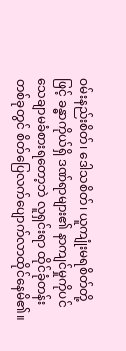ဝမ်းနည်းစိတ်၊ ဒေါသစိတ်၊ ယူကျုံးမရစိတ်တို့ဖြင့် ခန္ဓာကိုယ်ရှိ ဒဏ်ရာများ၏ နာကျင်မှုကိုပင် သေချာမခံစားရတော့ဘဲ လူရှင်းရာ ထိုင်ခုံတန်းတစ်ခုတွင် စိတ်ပြေလက်ပျောက်လာထိုင်နေမိ၏။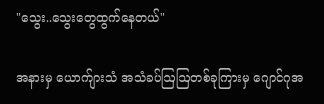"သွေး..သွေးတွေထွက်နေတယ်"

အနားမှ ယောက်ျားသံ အသံခပ်ဩဩတစ်ခုကြားမှ ဂျောင်ဂုအ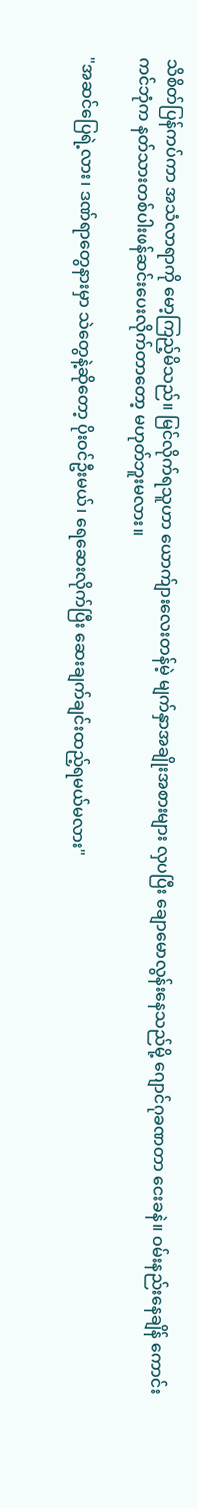သိစိတ်ပြန်ကပ်ကာ အသံလာရာကို မော့ကြည့်မိသည်။ မြင်လိုက်ရသူဟာ ယောက်ျားလေးတန်မဲ့ မျက်နှာအချိုးအစားများ လှပပြီး ချောမောလွန်းနေသည်မို့ ဂျောင်ဂုခဏတာ ငေးခနဲ။ ဝမ်းနည်းနေချိန် ကောင်းကင်ဘုံက နတ်သားတစ်ပါးဖန်ဆင်းပေးလိုက်တာတော့ မဟုတ်ဘူးမလား။

"အဆင်ပြေရဲ့လား၊ ဒဏ်ရာတွေနားမှာ သဲတွေနဲ့ဆိုတော့ ပိုးဝင်ဦးမယ်၊ ရေဆေးလိုက်ပြီး ဆေးချက်ချင်းထည့်ရမယ်မလား"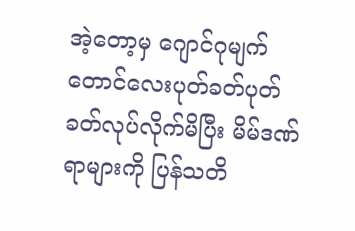အဲ့တော့မှ ဂျောင်ဂုမျက်တောင်လေးပုတ်ခတ်ပုတ်ခတ်လုပ်လိုက်မိပြီး မိမ်ဒဏ်ရာများကို ပြန်သတိ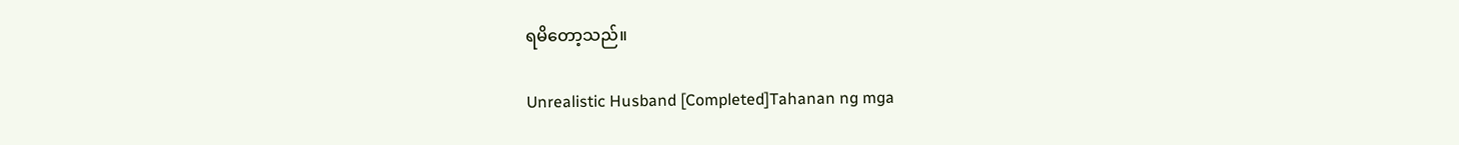ရ‌မိတော့သည်။

Unrealistic Husband [Completed]Tahanan ng mga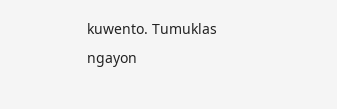kuwento. Tumuklas ngayon